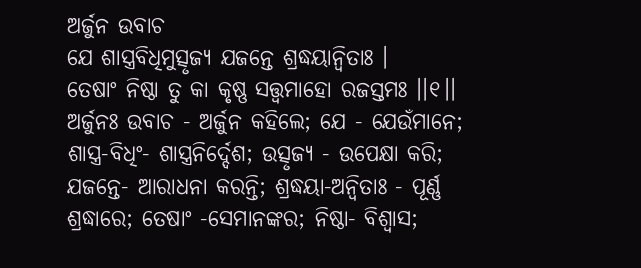ଅର୍ଜୁନ ଉବାଚ
ଯେ ଶାସ୍ତ୍ରବିଧିମୁତ୍ସୃଜ୍ୟ ଯଜନ୍ତେ ଶ୍ରଦ୍ଧୟାନ୍ୱିତାଃ ।
ତେଷାଂ ନିଷ୍ଠା ତୁ କା କୃଷ୍ଣ ସତ୍ତ୍ୱମାହୋ ରଜସ୍ତମଃ ।।୧।।
ଅର୍ଜୁନଃ ଉବାଚ - ଅର୍ଜୁନ କହିଲେ; ଯେ - ଯେଉଁମାନେ; ଶାସ୍ତ୍ର-ବିଧିଂ- ଶାସ୍ତ୍ରନିର୍ଦ୍ଦେଶ; ଉତ୍ସୃଜ୍ୟ - ଉପେକ୍ଷା କରି; ଯଜନ୍ତେ- ଆରାଧନା କରନ୍ତି; ଶ୍ରଦ୍ଧୟା-ଅନ୍ୱିତାଃ - ପୂର୍ଣ୍ଣ ଶ୍ରଦ୍ଧାରେ; ତେଷାଂ -ସେମାନଙ୍କର; ନିଷ୍ଠା- ବିଶ୍ୱାସ;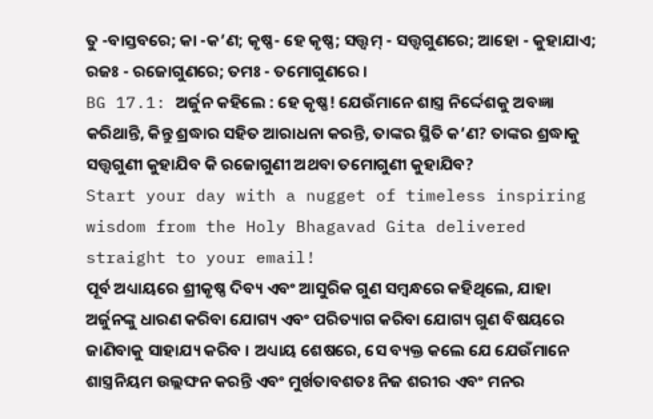ତୁ -ବାସ୍ତବରେ; କା -କ’ଣ; କୃଷ୍ଣ- ହେ କୃଷ୍ଣ; ସତ୍ତ୍ୱମ୍ - ସତ୍ତ୍ୱଗୁଣରେ; ଆହୋ - କୁହାଯାଏ; ରଜଃ - ରଜୋଗୁଣରେ; ତମଃ - ତମୋଗୁଣରେ ।
BG 17.1: ଅର୍ଜୁନ କହିଲେ : ହେ କୃଷ୍ଣ! ଯେଉଁମାନେ ଶାସ୍ତ୍ର ନିର୍ଦ୍ଦେଶକୁ ଅବଜ୍ଞା କରିଥାନ୍ତି, କିନ୍ତୁ ଶ୍ରଦ୍ଧାର ସହିତ ଆରାଧନା କରନ୍ତି, ତାଙ୍କର ସ୍ଥିତି କ’ଣ? ତାଙ୍କର ଶ୍ରଦ୍ଧାକୁ ସତ୍ତ୍ୱଗୁଣୀ କୁହାଯିବ କି ରଜୋଗୁଣୀ ଅଥବା ତମୋଗୁଣୀ କୁହାଯିବ?
Start your day with a nugget of timeless inspiring wisdom from the Holy Bhagavad Gita delivered straight to your email!
ପୂର୍ବ ଅଧ୍ୟାୟରେ ଶ୍ରୀକୃଷ୍ଣ ଦିବ୍ୟ ଏବଂ ଆସୁରିକ ଗୁଣ ସମ୍ବନ୍ଧରେ କହିଥିଲେ, ଯାହା ଅର୍ଜୁନଙ୍କୁ ଧାରଣ କରିବା ଯୋଗ୍ୟ ଏବଂ ପରିତ୍ୟାଗ କରିବା ଯୋଗ୍ୟ ଗୁଣ ବିଷୟରେ ଜାଣିବାକୁ ସାହାଯ୍ୟ କରିବ । ଅଧ୍ୟାୟ ଶେଷରେ, ସେ ବ୍ୟକ୍ତ କଲେ ଯେ ଯେଉଁମାନେ ଶାସ୍ତ୍ରନିୟମ ଉଲ୍ଲଙ୍ଘନ କରନ୍ତି ଏବଂ ମୁର୍ଖତାବଶତଃ ନିଜ ଶରୀର ଏବଂ ମନର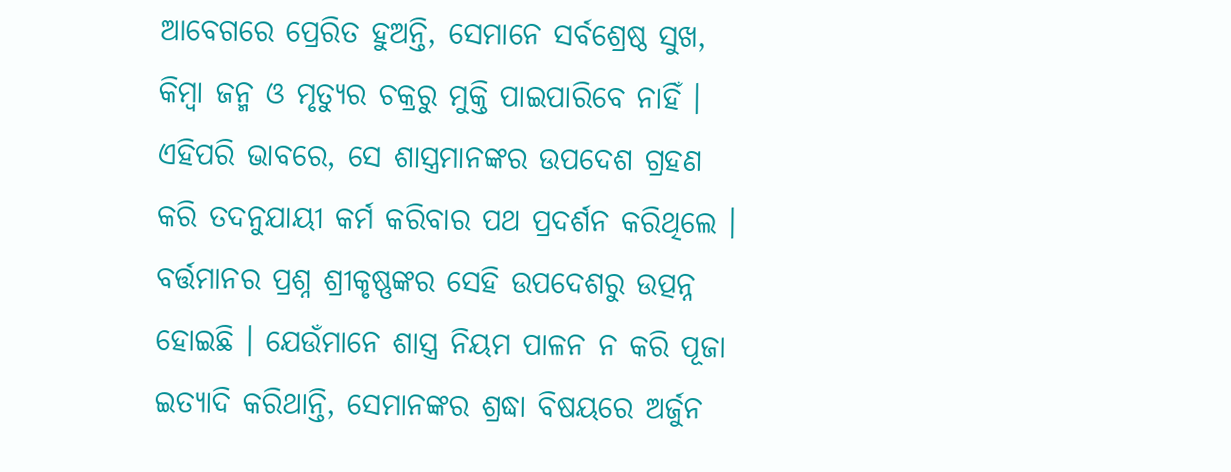ଆବେଗରେ ପ୍ରେରିତ ହୁଅନ୍ତି, ସେମାନେ ସର୍ବଶ୍ରେଷ୍ଠ ସୁଖ, କିମ୍ବା ଜନ୍ମ ଓ ମୃତ୍ୟୁର ଚକ୍ରରୁ ମୁକ୍ତି ପାଇପାରିବେ ନାହିଁ । ଏହିପରି ଭାବରେ, ସେ ଶାସ୍ତ୍ରମାନଙ୍କର ଉପଦେଶ ଗ୍ରହଣ କରି ତଦନୁଯାୟୀ କର୍ମ କରିବାର ପଥ ପ୍ରଦର୍ଶନ କରିଥିଲେ । ବର୍ତ୍ତମାନର ପ୍ରଶ୍ନ ଶ୍ରୀକୃଷ୍ଣଙ୍କର ସେହି ଉପଦେଶରୁ ଉତ୍ପନ୍ନ ହୋଇଛି । ଯେଉଁମାନେ ଶାସ୍ତ୍ର ନିୟମ ପାଳନ ନ କରି ପୂଜା ଇତ୍ୟାଦି କରିଥାନ୍ତି, ସେମାନଙ୍କର ଶ୍ରଦ୍ଧା ବିଷୟରେ ଅର୍ଜୁନ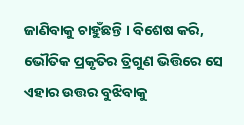ଜାଣିବାକୁ ଚାହୁଁଛନ୍ତି । ବିଶେଷ କରି, ଭୌତିକ ପ୍ରକୃତିର ତ୍ରିଗୁଣ ଭିତ୍ତିରେ ସେ ଏହାର ଉତ୍ତର ବୁଝିବାକୁ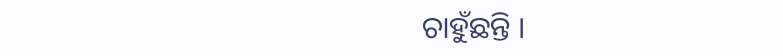ଚାହୁଁଛନ୍ତି ।